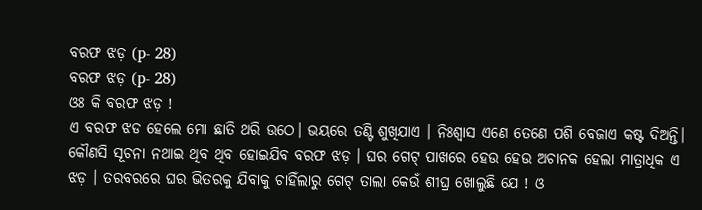ବରଫ ଝଡ଼ (p- 28)
ବରଫ ଝଡ଼ (p- 28)
ଓଃ କି ବରଫ ଝଡ଼ !
ଏ ବରଫ ଝଡ ହେଲେ ମୋ ଛାତି ଥରି ଉଠେ। ଭୟରେ ତଣ୍ଟି ଶୁଖିଯାଏ । ନିଃଶ୍ବାସ ଏଣେ ତେଣେ ପଶି ବେଜାଏ କଷ୍ଟ ଦିଅନ୍ତି।
କୌଣସି ସୂଚନା ନଥାଇ ଥିବ ଥିବ ହୋଇଯିବ ବରଫ ଝଡ଼ । ଘର ଗେଟ୍ ପାଖରେ ହେଉ ହେଉ ଅଚାନକ ହେଲା ମାତ୍ରାଧିକ ଏ ଝଡ଼ । ତରବରରେ ଘର ଭିତରକୁ ଯିବାକୁ ଚାହିଁଲାରୁ ଗେଟ୍ ତାଲା କେଉଁ ଶୀଘ୍ର ଖୋଲୁଛି ଯେ ! ଓ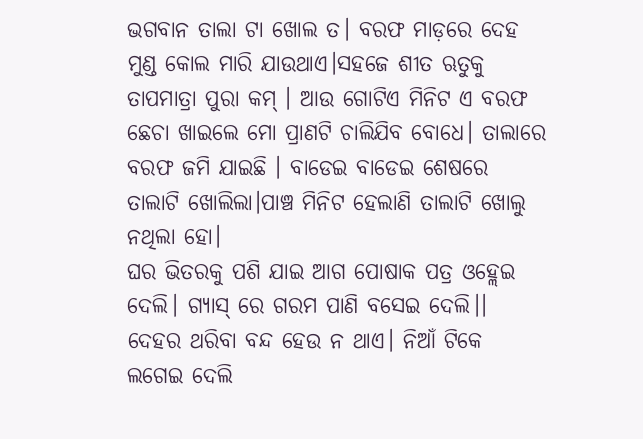ଭଗବାନ ତାଲା ଟା ଖୋଲ ତ। ବରଫ ମାଡ଼ରେ ଦେହ ମୁଣ୍ଡ କୋଲ ମାରି ଯାଉଥାଏ।ସହଜେ ଶୀତ ଋତୁକୁ ତାପମାତ୍ରା ପୁରା କମ୍ । ଆଉ ଗୋଟିଏ ମିନିଟ ଏ ବରଫ ଛେଚା ଖାଇଲେ ମୋ ପ୍ରାଣଟି ଚାଲିଯିବ ବୋଧେ। ତାଲାରେ ବରଫ ଜମି ଯାଇଛି । ବାଡେଇ ବାଡେଇ ଶେଷରେ ତାଲାଟି ଖୋଲିଲା।ପାଞ୍ଚ ମିନିଟ ହେଲାଣି ତାଲାଟି ଖୋଲୁ ନଥିଲା ହୋ।
ଘର ଭିତରକୁ ପଶି ଯାଇ ଆଗ ପୋଷାକ ପତ୍ର ଓହ୍ଲେଇ ଦେଲି। ଗ୍ୟାସ୍ ରେ ଗରମ ପାଣି ବସେଇ ଦେଲି।। ଦେହର ଥରିବା ବନ୍ଦ ହେଉ ନ ଥାଏ। ନିଆଁ ଟିକେ ଲଗେଇ ଦେଲି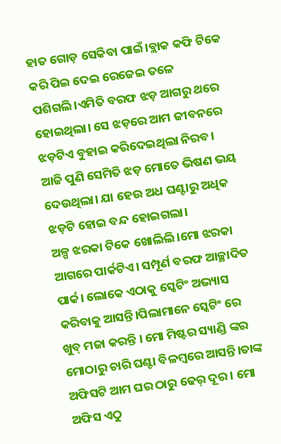ହାତ ଗୋଡ଼ ସେକିବା ପାଇଁ।ବ୍ଲାକ କଫି ଟିକେ କରି ପିଇ ଦେଇ ରେଜେଇ ତଳେ ପଶିଗଲି।ଏମିତି ବରଫ ଝଡ଼ ଆଗରୁ ଥରେ ହୋଇଥିଲା। ସେ ଝଡ଼ରେ ଆମ ଜୀବନରେ ଝଡ଼ଟିଏ ବୁହାଇ କରିଦେଇଥିଲା ନିରବ। ଆଜି ପୁଣି ସେମିତି ଝଡ଼ ମୋତେ ଭିଷଣ ଭୟ ଦେଉଥିଲା। ଯା ହେଉ ଅଧ ଘଣ୍ଟାରୁ ଅଧିକ ଝଡ଼ଟି ହୋଇ ବନ୍ଦ ହୋଇଗଲା।
ଅଳ୍ପ ଝରକା ଟିକେ ଖୋଲିଲି।ମୋ ଝରକା ଆଗରେ ପାର୍କଟିଏ। ସମ୍ପୂର୍ଣ ବରଫ ଆଚ୍ଛାଦିତ ପାର୍କ। ଲୋକେ ଏଠାକୁ ସ୍କେଟିଂ ଅଭ୍ୟାସ କରିବାକୁ ଆସନ୍ତି।ପିଲାମାନେ ସ୍କେଟିଂ ରେ ଖୁବ୍ ମଜା କରନ୍ତି । ମୋ ମିଷ୍ଟର ସ୍ୟାଣ୍ଡି ଙ୍କର ମୋଠାରୁ ଚାରି ଘଣ୍ଟା ବିଳମ୍ବରେ ଆସନ୍ତି।ତାଙ୍କ ଅଫିସଟି ଆମ ଘର ଠାରୁ ଢେର୍ ଦୂର । ମୋ ଅଫିସ ଏଠୁ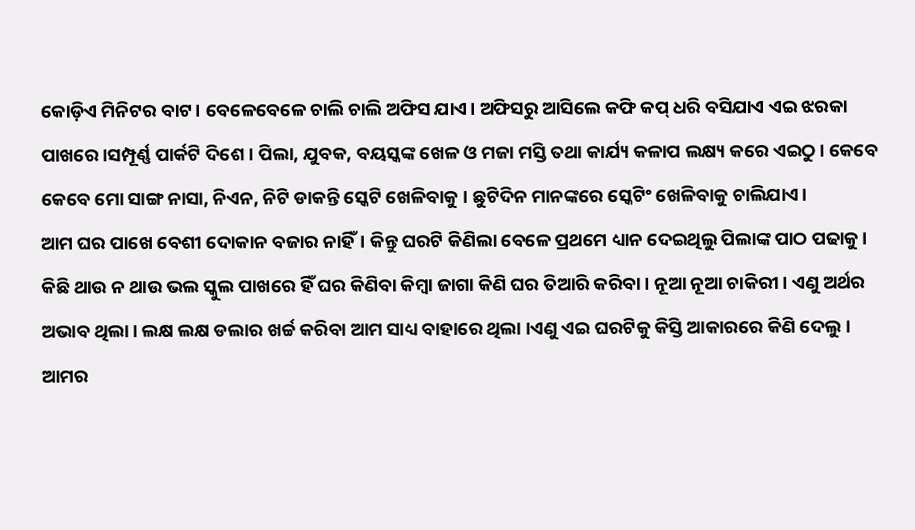କୋଡ଼ିଏ ମିନିଟର ବାଟ। ବେଳେବେଳେ ଚାଲି ଚାଲି ଅଫିସ ଯାଏ। ଅଫିସରୁ ଆସିଲେ କଫି କପ୍ ଧରି ବସିଯାଏ ଏଇ ଝରକା ପାଖରେ।ସମ୍ପୂର୍ଣ୍ଣ ପାର୍କଟି ଦିଶେ। ପିଲା, ଯୁବକ, ବୟସ୍କଙ୍କ ଖେଳ ଓ ମଜା ମସ୍ତି ତଥା କାର୍ଯ୍ୟ କଳାପ ଲକ୍ଷ୍ୟ କରେ ଏଇଠୁ। କେବେ କେବେ ମୋ ସାଙ୍ଗ ନାସା, ନିଏନ, ନିଟି ଡାକନ୍ତି ସ୍କେଟି ଖେଳିବାକୁ । ଛୁଟିଦିନ ମାନଙ୍କରେ ସ୍କେଟିଂ ଖେଳିବାକୁ ଚାଲିଯାଏ।
ଆମ ଘର ପାଖେ ବେଶୀ ଦୋକାନ ବଜାର ନାହିଁ। କିନ୍ତୁ ଘରଟି କିଣିଲା ବେଳେ ପ୍ରଥମେ ଧ୍ୟାନ ଦେଇଥିଲୁ ପିଲାଙ୍କ ପାଠ ପଢାକୁ। କିଛି ଥାଉ ନ ଥାଉ ଭଲ ସ୍କୁଲ ପାଖରେ ହିଁ ଘର କିଣିବା କିମ୍ବା ଜାଗା କିଣି ଘର ତିଆରି କରିବା। ନୂଆ ନୂଆ ଚାକିରୀ। ଏଣୁ ଅର୍ଥର ଅଭାବ ଥିଲା। ଲକ୍ଷ ଲକ୍ଷ ଡଲାର ଖର୍ଚ୍ଚ କରିବା ଆମ ସାଧ୍ୟ ବାହାରେ ଥିଲା ।ଏଣୁ ଏଇ ଘରଟିକୁ କିସ୍ତି ଆକାରରେ କିଣି ଦେଲୁ।
ଆମର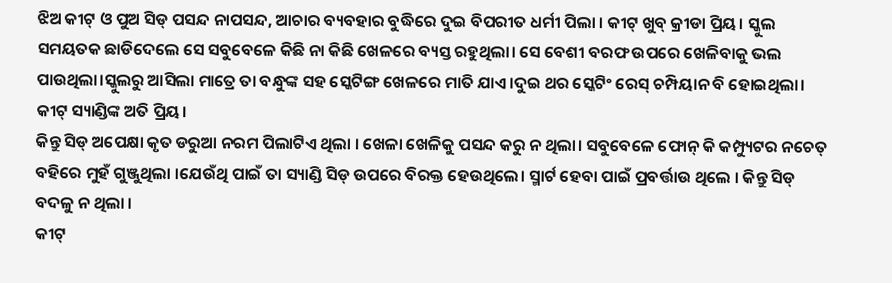ଝିଅ କୀଟ୍ ଓ ପୁଅ ସିଡ୍ ପସନ୍ଦ ନାପସନ୍ଦ, ଆଚାର ବ୍ୟବହାର ବୁଦ୍ଧିରେ ଦୁଇ ବିପରୀତ ଧର୍ମୀ ପିଲା । କୀଟ୍ ଖୁବ୍ କ୍ରୀଡା ପ୍ରିୟ। ସ୍କୁଲ ସମୟତକ ଛାଡିଦେଲେ ସେ ସବୁବେଳେ କିଛି ନା କିଛି ଖେଳରେ ବ୍ୟସ୍ତ ରହୁଥିଲା। ସେ ବେଶୀ ବରଫ ଉପରେ ଖେଳିବାକୁ ଭଲ ପାଉଥିଲା।ସ୍କୁଲରୁ ଆସିଲା ମାତ୍ରେ ତା ବନ୍ଧୁଙ୍କ ସହ ସ୍କେଟିଙ୍ଗ ଖେଳରେ ମାତି ଯାଏ।ଦୁଇ ଥର ସ୍କେଟିଂ ରେସ୍ ଚମ୍ପିୟାନ ବି ହୋଇଥିଲା। କୀଟ୍ ସ୍ୟାଣ୍ଡିଙ୍କ ଅତି ପ୍ରିୟ।
କିନ୍ତୁ ସିଡ୍ ଅପେକ୍ଷା କୃତ ଡରୁଆ ନରମ ପିଲାଟିଏ ଥିଲା । ଖେଳା ଖେଳିକୁ ପସନ୍ଦ କରୁ ନ ଥିଲା। ସବୁବେଳେ ଫୋନ୍ କି କମ୍ପ୍ୟୁଟର ନଚେତ୍ ବହିରେ ମୁହଁ ଗୁଞ୍ଜୁଥିଲା ।ଯେଉଁଥି ପାଇଁ ତା ସ୍ୟାଣ୍ଡି ସିଡ୍ ଉପରେ ବିରକ୍ତ ହେଉଥିଲେ। ସ୍ମାର୍ଟ ହେବା ପାଇଁ ପ୍ରବର୍ତ୍ତାଉ ଥିଲେ । କିନ୍ତୁ ସିଡ୍ ବଦଳୁ ନ ଥିଲା ।
କୀଟ୍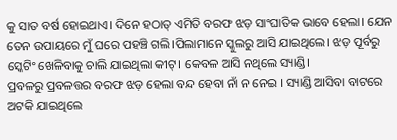କୁ ସାତ ବର୍ଷ ହୋଇଥାଏ। ଦିନେ ହଠାତ୍ ଏମିତି ବରଫ ଝଡ଼ ସାଂଘାତିକ ଭାବେ ହେଲା। ଯେନ ତେନ ଉପାୟରେ ମୁଁ ଘରେ ପହଞ୍ଚି ଗଲି।ପିଲାମାନେ ସ୍କୁଲରୁ ଆସି ଯାଇଥିଲେ। ଝଡ଼ ପୂର୍ବରୁ ସ୍କେଟିଂ ଖେଳିବାକୁ ଚାଲି ଯାଇଥିଲା କୀଟ୍। କେବଳ ଆସି ନଥିଲେ ସ୍ୟାଣ୍ଡି।
ପ୍ରବଳରୁ ପ୍ରବଳତ୍ତର ବରଫ ଝଡ଼ ହେଲା ବନ୍ଦ ହେବା ନାଁ ନ ନେଇ । ସ୍ୟାଣ୍ଡି ଆସିବା ବାଟରେ ଅଟକି ଯାଇଥିଲେ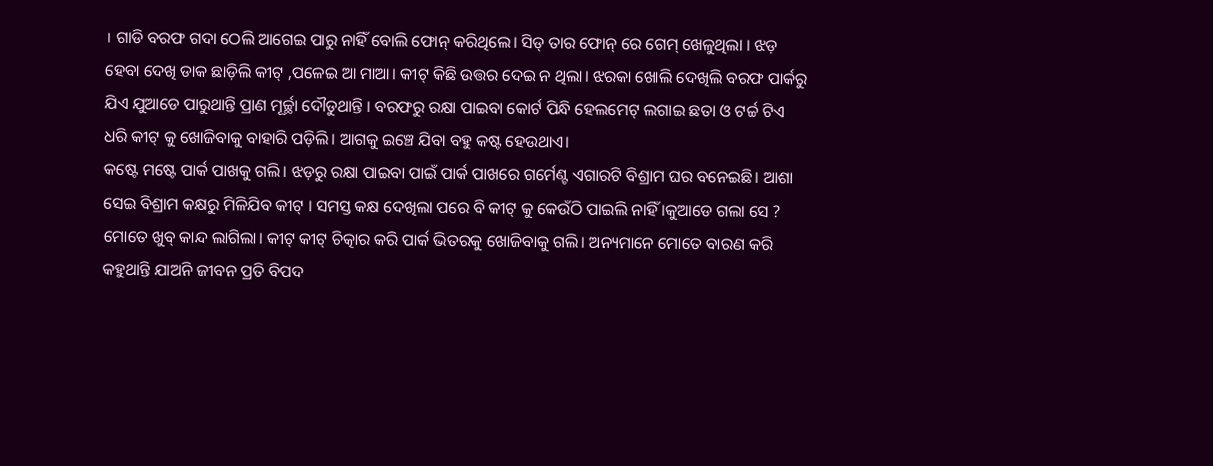। ଗାଡି ବରଫ ଗଦା ଠେଲି ଆଗେଇ ପାରୁ ନାହିଁ ବୋଲି ଫୋନ୍ କରିଥିଲେ। ସିଡ୍ ତାର ଫୋନ୍ ରେ ଗେମ୍ ଖେଳୁଥିଲା । ଝଡ଼ ହେବା ଦେଖି ଡାକ ଛାଡ଼ିଲି କୀଟ୍ ,ପଳେଇ ଆ ମାଆ। କୀଟ୍ କିଛି ଉତ୍ତର ଦେଇ ନ ଥିଲା। ଝରକା ଖୋଲି ଦେଖିଲି ବରଫ ପାର୍କରୁ ଯିଏ ଯୁଆଡେ ପାରୁଥାନ୍ତି ପ୍ରାଣ ମୂର୍ଚ୍ଛା ଦୌଡୁଥାନ୍ତି । ବରଫରୁ ରକ୍ଷା ପାଇବା କୋର୍ଟ ପିନ୍ଧି ହେଲମେଟ୍ ଲଗାଇ ଛତା ଓ ଟର୍ଚ୍ଚ ଟିଏ ଧରି କୀଟ୍ କୁ ଖୋଜିବାକୁ ବାହାରି ପଡ଼ିଲି। ଆଗକୁ ଇଞ୍ଚେ ଯିବା ବହୁ କଷ୍ଟ ହେଉଥାଏ।
କଷ୍ଟେ ମଷ୍ଟେ ପାର୍କ ପାଖକୁ ଗଲି। ଝଡ଼ରୁ ରକ୍ଷା ପାଇବା ପାଇଁ ପାର୍କ ପାଖରେ ଗର୍ମେଣ୍ଟ ଏଗାରଟି ବିଶ୍ରାମ ଘର ବନେଇଛି। ଆଶା ସେଇ ବିଶ୍ରାମ କକ୍ଷରୁ ମିଳିଯିବ କୀଟ୍ । ସମସ୍ତ କକ୍ଷ ଦେଖିଲା ପରେ ବି କୀଟ୍ କୁ କେଉଁଠି ପାଇଲି ନାହିଁ ।କୁଆଡେ ଗଲା ସେ ? ମୋତେ ଖୁବ୍ କାନ୍ଦ ଲାଗିଲା। କୀଟ୍ କୀଟ୍ ଚିତ୍କାର କରି ପାର୍କ ଭିତରକୁ ଖୋଜିବାକୁ ଗଲି। ଅନ୍ୟମାନେ ମୋତେ ବାରଣ କରି କହୁଥାନ୍ତି ଯାଅନି ଜୀବନ ପ୍ରତି ବିପଦ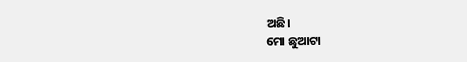ଅଛି।
ମୋ ଛୁଆଟା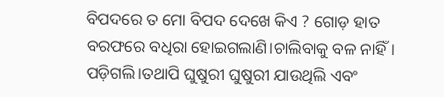ବିପଦରେ ତ ମୋ ବିପଦ ଦେଖେ କିଏ ? ଗୋଡ଼ ହାତ ବରଫରେ ବଧିରା ହୋଇଗଲାଣି।ଚାଲିବାକୁ ବଳ ନାହିଁ। ପଡ଼ିଗଲି।ତଥାପି ଘୁଷୁରୀ ଘୁଷୁରୀ ଯାଉଥିଲି ଏବଂ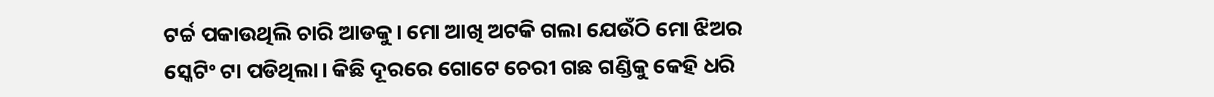ଟର୍ଚ୍ଚ ପକାଉଥିଲି ଚାରି ଆଡକୁ। ମୋ ଆଖି ଅଟକି ଗଲା ଯେଉଁଠି ମୋ ଝିଅର ସ୍କେଟିଂ ଟା ପଡିଥିଲା। କିଛି ଦୂରରେ ଗୋଟେ ଚେରୀ ଗଛ ଗଣ୍ଡିକୁ କେହି ଧରି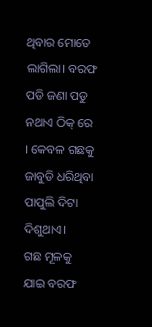ଥିବାର ମୋତେ ଲାଗିଲା। ବରଫ ପଡି ଜଣା ପଡୁ ନଥାଏ ଠିକ୍ ରେ । କେବଳ ଗଛକୁ ଜାବୁଡି ଧରିଥିବା ପାପୁଲି ଦିଟା ଦିଶୁଥାଏ।
ଗଛ ମୂଳକୁ ଯାଇ ବରଫ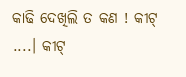କାଢି ଦେଖିଲି ତ କଣ ! କୀଟ୍ ....। କୀଟ୍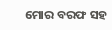ମୋର ବରଫ ସହ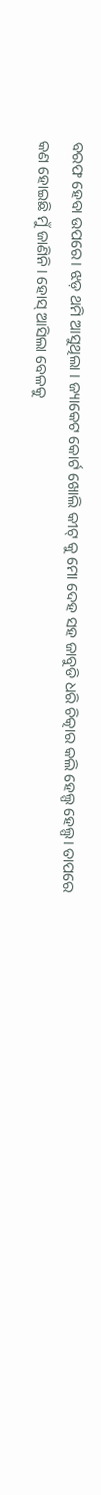ବରଫ ହେବା ଉପରେ। ଝଡ଼ ଥମି ଆସୁଥିଲା । ଜ୍ୟାକେଟ କୋର୍ଟ ଖୋଲି କୀଟ୍ କୁ ମୋ ଦେହ ସହ ଜାବୁଡି ଧରି ଚିତ୍କାର କଲି ହେଲ୍ପ ହେଲ୍ପ। ତାପରେ କଣ ହୋଇଛି ମୁଁ ଜାଣିନି। ହୋସ୍ ଆସିଲା ବେଳକୁ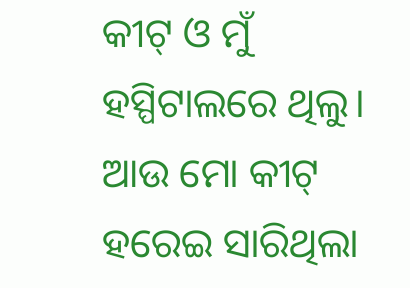କୀଟ୍ ଓ ମୁଁ ହସ୍ପିଟାଲରେ ଥିଲୁ।
ଆଉ ମୋ କୀଟ୍ ହରେଇ ସାରିଥିଲା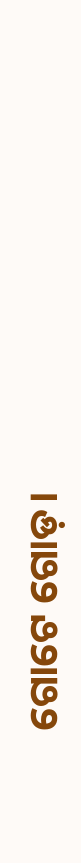ଗୋଟେ ଗୋଡ଼।